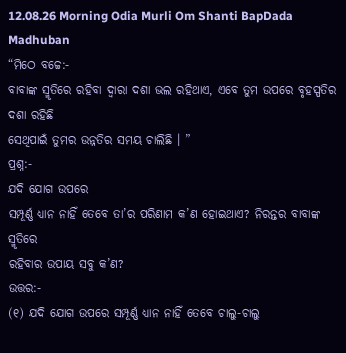12.08.26 Morning Odia Murli Om Shanti BapDada Madhuban
“ମିଠେ ବଚ୍ଚେ:-
ବାବାଙ୍କ ସ୍ମୃତିରେ ରହିବା ଦ୍ୱାରା ଦଶା ଭଲ ରହିଥାଏ, ଏବେ ତୁମ ଉପରେ ବୃହସ୍ପତିର ଦଶା ରହିଛି
ସେଥିପାଇଁ ତୁମର ଉନ୍ନତିର ସମୟ ଚାଲିଛି । ”
ପ୍ରଶ୍ନ:-
ଯଦି ଯୋଗ ଉପରେ
ସମ୍ପୂର୍ଣ୍ଣ ଧ୍ୟାନ ନାହିଁ ତେବେ ତା’ର ପରିଣାମ କ’ଣ ହୋଇଥାଏ? ନିରନ୍ତର ବାବାଙ୍କ ସ୍ମୃତିରେ
ରହିବାର ଉପାୟ ସବୁ କ’ଣ?
ଉତ୍ତର:-
(୧) ଯଦି ଯୋଗ ଉପରେ ସମ୍ପୂର୍ଣ୍ଣ ଧ୍ୟାନ ନାହିଁ ତେବେ ଚାଲୁ-ଚାଲୁ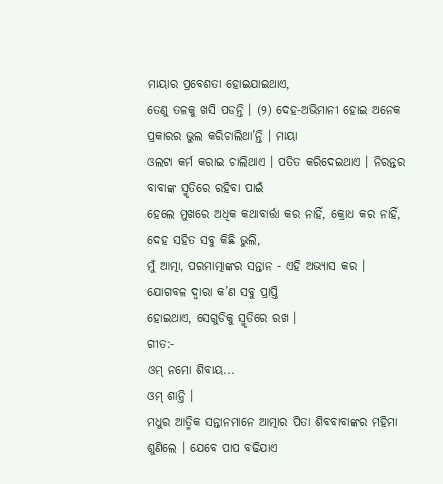ମାୟାର ପ୍ରବେଶତା ହୋଇଯାଇଥାଏ,
ତେଣୁ ତଳକୁ ଖସି ପଡନ୍ତି । (୨) ଦେହ-ଅଭିମାନୀ ହୋଇ ଅନେକ ପ୍ରକାରର ଭୁଲ କରିଚାଲିଥା’ନ୍ତି । ମାୟା
ଓଲଟା କର୍ମ କରାଇ ଚାଲିଥାଏ । ପତିତ କରିଦେଇଥାଏ । ନିରନ୍ତର ବାବାଙ୍କ ସ୍ମୃତିରେ ରହିବା ପାଇଁ
ହେଲେ ମୁଖରେ ଅଧିକ କଥାବାର୍ତ୍ତା କର ନାହିଁ, କ୍ରୋଧ କର ନାହିଁ, ଦେହ ସହିତ ସବୁ କିଛି ଭୁଲି,
ମୁଁ ଆତ୍ମା, ପରମାତ୍ମାଙ୍କର ସନ୍ତାନ - ଏହି ଅଭ୍ୟାସ କର । ଯୋଗବଳ ଦ୍ୱାରା କ’ଣ ସବୁ ପ୍ରାପ୍ତି
ହୋଇଥାଏ, ସେଗୁଡିକୁ ସ୍ମୃତିରେ ରଖ ।
ଗୀତ:-
ଓମ୍ ନମୋ ଶିବାୟ...
ଓମ୍ ଶାନ୍ତି ।
ମଧୁର ଆତ୍ମିକ ସନ୍ତାନମାନେ ଆତ୍ମାର ପିତା ଶିବବାବାଙ୍କର ମହିମା ଶୁଣିଲେ । ଯେବେ ପାପ ବଢିଯାଏ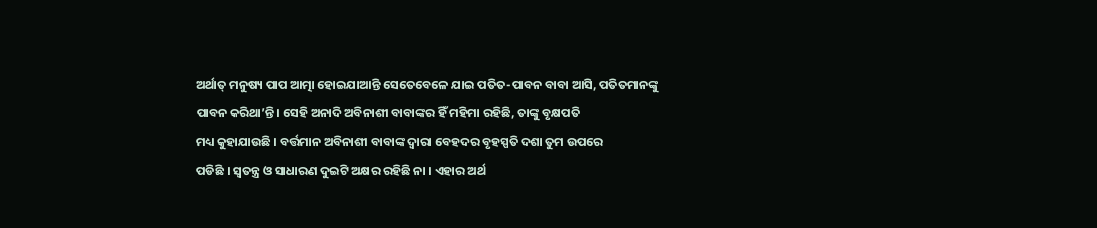ଅର୍ଥାତ୍ ମନୁଷ୍ୟ ପାପ ଆତ୍ମା ହୋଇଯାଆନ୍ତି ସେତେବେଳେ ଯାଇ ପତିତ-ପାବନ ବାବା ଆସି, ପତିତମାନଙ୍କୁ
ପାବନ କରିଥା’ନ୍ତି । ସେହି ଅନାଦି ଅବିନାଶୀ ବାବାଙ୍କର ହିଁ ମହିମା ରହିଛି, ତାଙ୍କୁ ବୃକ୍ଷପତି
ମଧ୍ୟ କୁହାଯାଉଛି । ବର୍ତ୍ତମାନ ଅବିନାଶୀ ବାବାଙ୍କ ଦ୍ୱାରା ବେହଦର ବୃହସ୍ପତି ଦଶା ତୁମ ଉପରେ
ପଡିଛି । ସ୍ୱତନ୍ତ୍ର ଓ ସାଧାରଣ ଦୁଇଟି ଅକ୍ଷର ରହିଛି ନା । ଏହାର ଅର୍ଥ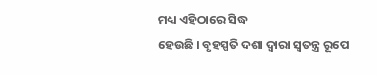ମଧ୍ୟ ଏହିଠାରେ ସିଦ୍ଧ
ହେଉଛି । ବୃହସ୍ପତି ଦଶା ଦ୍ୱାରା ସ୍ୱତନ୍ତ୍ର ରୂପେ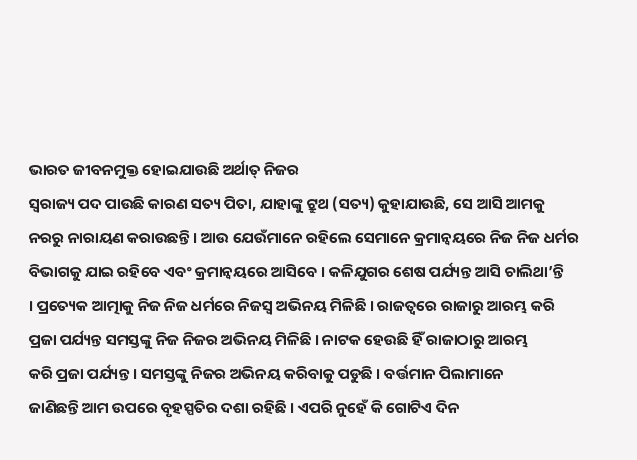ଭାରତ ଜୀବନମୁକ୍ତ ହୋଇଯାଉଛି ଅର୍ଥାତ୍ ନିଜର
ସ୍ୱରାଜ୍ୟ ପଦ ପାଉଛି କାରଣ ସତ୍ୟ ପିତା, ଯାହାଙ୍କୁ ଟ୍ରୁଥ (ସତ୍ୟ) କୁହାଯାଉଛି, ସେ ଆସି ଆମକୁ
ନରରୁ ନାରାୟଣ କରାଉଛନ୍ତି । ଆଉ ଯେଉଁମାନେ ରହିଲେ ସେମାନେ କ୍ରମାନ୍ୱୟରେ ନିଜ ନିଜ ଧର୍ମର
ବିଭାଗକୁ ଯାଇ ରହିବେ ଏବଂ କ୍ରମାନ୍ୱୟରେ ଆସିବେ । କଳିଯୁଗର ଶେଷ ପର୍ଯ୍ୟନ୍ତ ଆସି ଚାଲିଥା’ନ୍ତି
। ପ୍ରତ୍ୟେକ ଆତ୍ମାକୁ ନିଜ ନିଜ ଧର୍ମରେ ନିଜସ୍ୱ ଅଭିନୟ ମିଳିଛି । ରାଜତ୍ୱରେ ରାଜାରୁ ଆରମ୍ଭ କରି
ପ୍ରଜା ପର୍ଯ୍ୟନ୍ତ ସମସ୍ତଙ୍କୁ ନିଜ ନିଜର ଅଭିନୟ ମିଳିଛି । ନାଟକ ହେଉଛି ହିଁ ରାଜାଠାରୁ ଆରମ୍ଭ
କରି ପ୍ରଜା ପର୍ଯ୍ୟନ୍ତ । ସମସ୍ତଙ୍କୁ ନିଜର ଅଭିନୟ କରିବାକୁ ପଡୁଛି । ବର୍ତ୍ତମାନ ପିଲାମାନେ
ଜାଣିଛନ୍ତି ଆମ ଉପରେ ବୃହସ୍ପତିର ଦଶା ରହିଛି । ଏପରି ନୁହେଁ କି ଗୋଟିଏ ଦିନ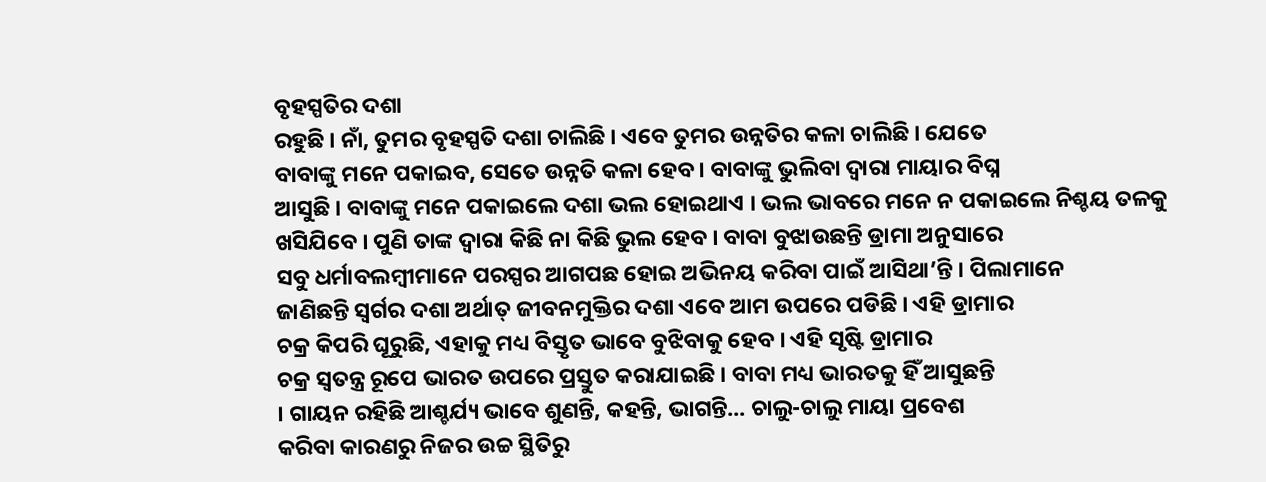ବୃହସ୍ପତିର ଦଶା
ରହୁଛି । ନାଁ, ତୁମର ବୃହସ୍ପତି ଦଶା ଚାଲିଛି । ଏବେ ତୁମର ଉନ୍ନତିର କଳା ଚାଲିଛି । ଯେତେ
ବାବାଙ୍କୁ ମନେ ପକାଇବ, ସେତେ ଉନ୍ନତି କଳା ହେବ । ବାବାଙ୍କୁ ଭୁଲିବା ଦ୍ୱାରା ମାୟାର ବିଘ୍ନ
ଆସୁଛି । ବାବାଙ୍କୁ ମନେ ପକାଇଲେ ଦଶା ଭଲ ହୋଇଥାଏ । ଭଲ ଭାବରେ ମନେ ନ ପକାଇଲେ ନିଶ୍ଚୟ ତଳକୁ
ଖସିଯିବେ । ପୁଣି ତାଙ୍କ ଦ୍ୱାରା କିଛି ନା କିଛି ଭୁଲ ହେବ । ବାବା ବୁଝାଉଛନ୍ତି ଡ୍ରାମା ଅନୁସାରେ
ସବୁ ଧର୍ମାବଲମ୍ବୀମାନେ ପରସ୍ପର ଆଗପଛ ହୋଇ ଅଭିନୟ କରିବା ପାଇଁ ଆସିଥା’ନ୍ତି । ପିଲାମାନେ
ଜାଣିଛନ୍ତି ସ୍ୱର୍ଗର ଦଶା ଅର୍ଥାତ୍ ଜୀବନମୁକ୍ତିର ଦଶା ଏବେ ଆମ ଉପରେ ପଡିଛି । ଏହି ଡ୍ରାମାର
ଚକ୍ର କିପରି ଘୂରୁଛି, ଏହାକୁ ମଧ୍ୟ ବିସ୍ତୃତ ଭାବେ ବୁଝିବାକୁ ହେବ । ଏହି ସୃଷ୍ଟି ଡ୍ରାମାର
ଚକ୍ର ସ୍ୱତନ୍ତ୍ର ରୂପେ ଭାରତ ଉପରେ ପ୍ରସ୍ତୁତ କରାଯାଇଛି । ବାବା ମଧ୍ୟ ଭାରତକୁ ହିଁ ଆସୁଛନ୍ତି
। ଗାୟନ ରହିଛି ଆଶ୍ଚର୍ଯ୍ୟ ଭାବେ ଶୁଣନ୍ତି, କହନ୍ତି, ଭାଗନ୍ତି... ଚାଲୁ-ଚାଲୁ ମାୟା ପ୍ରବେଶ
କରିବା କାରଣରୁ ନିଜର ଉଚ୍ଚ ସ୍ଥିତିରୁ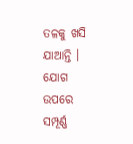ତଳକୁ ଖସି ଯାଆନ୍ତି । ଯୋଗ ଉପରେ ସମ୍ପୂର୍ଣ୍ଣ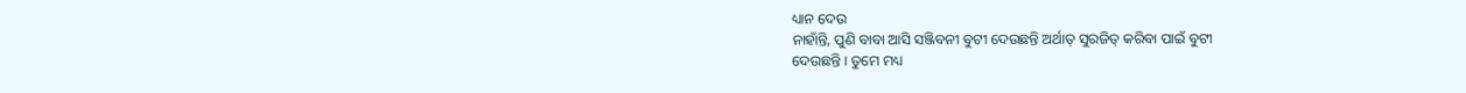ଧ୍ୟାନ ଦେଉ
ନାହାଁନ୍ତି, ପୁଣି ବାବା ଆସି ସଞ୍ଜିବନୀ ବୁଟୀ ଦେଉଛନ୍ତି ଅର୍ଥାତ୍ ସୁରଜିତ୍ କରିବା ପାଇଁ ବୁଟୀ
ଦେଉଛନ୍ତି । ତୁମେ ମଧ୍ୟ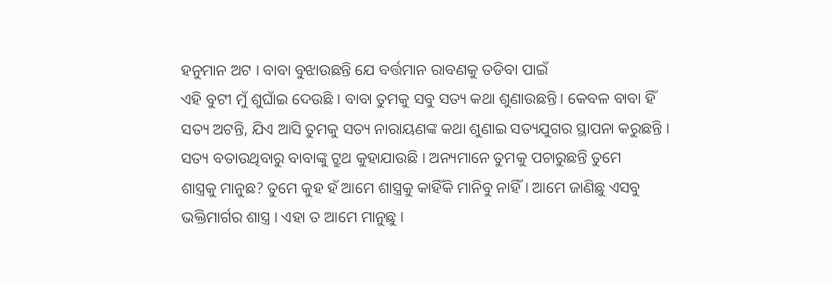ହନୁମାନ ଅଟ । ବାବା ବୁଝାଉଛନ୍ତି ଯେ ବର୍ତ୍ତମାନ ରାବଣକୁ ତଡିବା ପାଇଁ
ଏହି ବୁଟୀ ମୁଁ ଶୁଘାଁଇ ଦେଉଛି । ବାବା ତୁମକୁ ସବୁ ସତ୍ୟ କଥା ଶୁଣାଉଛନ୍ତି । କେବଳ ବାବା ହିଁ
ସତ୍ୟ ଅଟନ୍ତି, ଯିଏ ଆସି ତୁମକୁ ସତ୍ୟ ନାରାୟଣଙ୍କ କଥା ଶୁଣାଇ ସତ୍ୟଯୁଗର ସ୍ଥାପନା କରୁଛନ୍ତି ।
ସତ୍ୟ ବତାଉଥିବାରୁ ବାବାଙ୍କୁ ଟ୍ରୁଥ କୁହାଯାଉଛି । ଅନ୍ୟମାନେ ତୁମକୁ ପଚାରୁଛନ୍ତି ତୁମେ
ଶାସ୍ତ୍ରକୁ ମାନୁଛ? ତୁମେ କୁହ ହଁ ଆମେ ଶାସ୍ତ୍ରକୁ କାହିଁକି ମାନିବୁ ନାହିଁ । ଆମେ ଜାଣିଛୁ ଏସବୁ
ଭକ୍ତିମାର୍ଗର ଶାସ୍ତ୍ର । ଏହା ତ ଆମେ ମାନୁଛୁ ।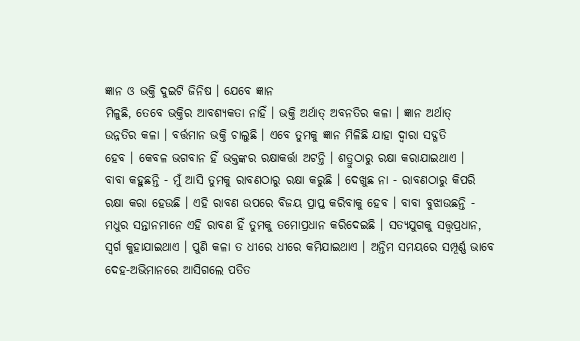ଜ୍ଞାନ ଓ ଭକ୍ତି ଦୁଇଟି ଜିନିଷ । ଯେବେ ଜ୍ଞାନ
ମିଳୁଛି, ତେବେ ଭକ୍ତିର ଆବଶ୍ୟକତା ନାହିଁ । ଭକ୍ତି ଅର୍ଥାତ୍ ଅବନତିର କଳା । ଜ୍ଞାନ ଅର୍ଥାତ୍
ଉନ୍ନତିର କଳା । ବର୍ତ୍ତମାନ ଭକ୍ତି ଚାଲୁଛି । ଏବେ ତୁମକୁ ଜ୍ଞାନ ମିଳିଛି ଯାହା ଦ୍ୱାରା ସଦ୍ଗତି
ହେବ । କେବଳ ଭଗବାନ ହିଁ ଭକ୍ତଙ୍କର ରକ୍ଷାକର୍ତ୍ତା ଅଟନ୍ତି । ଶତ୍ରୁଠାରୁ ରକ୍ଷା କରାଯାଇଥାଏ ।
ବାବା କହୁଛନ୍ତି - ମୁଁ ଆସି ତୁମକୁ ରାବଣଠାରୁ ରକ୍ଷା କରୁଛି । ଦେଖୁଛ ନା - ରାବଣଠାରୁ କିପରି
ରକ୍ଷା କରା ହେଉଛି । ଏହି ରାବଣ ଉପରେ ବିଜୟ ପ୍ରାପ୍ତ କରିବାକୁ ହେବ । ବାବା ବୁଝାଉଛନ୍ତି -
ମଧୁର ସନ୍ତାନମାନେ ଏହି ରାବଣ ହିଁ ତୁମକୁ ତମୋପ୍ରଧାନ କରିଦେଇଛି । ସତ୍ୟଯୁଗକୁ ସତ୍ତ୍ୱପ୍ରଧାନ,
ସ୍ୱର୍ଗ କୁହାଯାଇଥାଏ । ପୁଣି କଳା ତ ଧୀରେ ଧୀରେ କମିଯାଇଥାଏ । ଅନ୍ତିମ ସମୟରେ ସମ୍ପୂର୍ଣ୍ଣ ଭାବେ
ଦେହ-ଅଭିମାନରେ ଆସିଗଲେ ପତିତ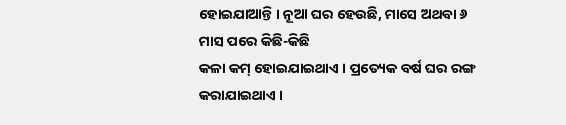ହୋଇଯାଆନ୍ତି । ନୂଆ ଘର ହେଉଛି, ମାସେ ଅଥବା ୬ ମାସ ପରେ କିଛି-କିଛି
କଳା କମ୍ ହୋଇଯାଇଥାଏ । ପ୍ରତ୍ୟେକ ବର୍ଷ ଘର ରଙ୍ଗ କରାଯାଇଥାଏ ।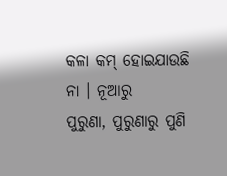କଳା କମ୍ ହୋଇଯାଉଛି ନା । ନୂଆରୁ
ପୁରୁଣା, ପୁରୁଣାରୁ ପୁଣି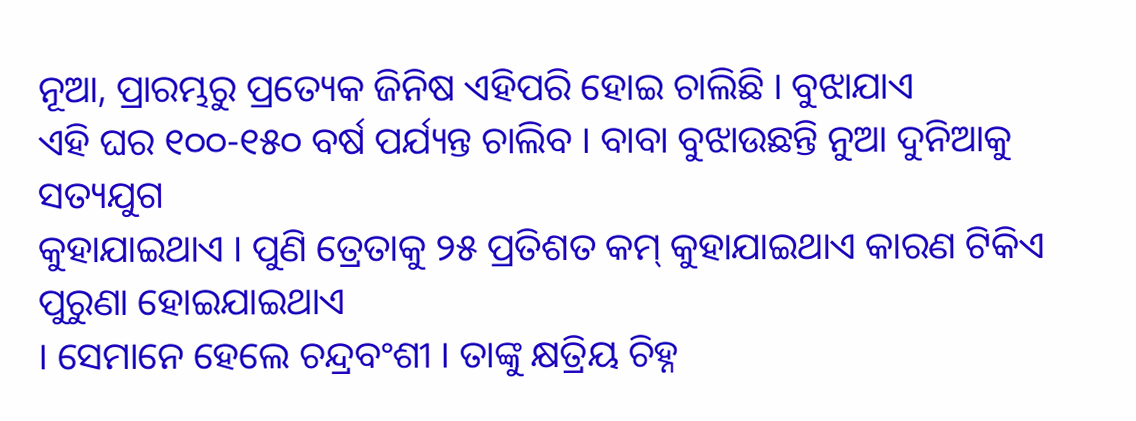ନୂଆ, ପ୍ରାରମ୍ଭରୁ ପ୍ରତ୍ୟେକ ଜିନିଷ ଏହିପରି ହୋଇ ଚାଲିଛି । ବୁଝାଯାଏ
ଏହି ଘର ୧୦୦-୧୫୦ ବର୍ଷ ପର୍ଯ୍ୟନ୍ତ ଚାଲିବ । ବାବା ବୁଝାଉଛନ୍ତି ନୁଆ ଦୁନିଆକୁ ସତ୍ୟଯୁଗ
କୁହାଯାଇଥାଏ । ପୁଣି ତ୍ରେତାକୁ ୨୫ ପ୍ରତିଶତ କମ୍ କୁହାଯାଇଥାଏ କାରଣ ଟିକିଏ ପୁରୁଣା ହୋଇଯାଇଥାଏ
। ସେମାନେ ହେଲେ ଚନ୍ଦ୍ରବଂଶୀ । ତାଙ୍କୁ କ୍ଷତ୍ରିୟ ଚିହ୍ନ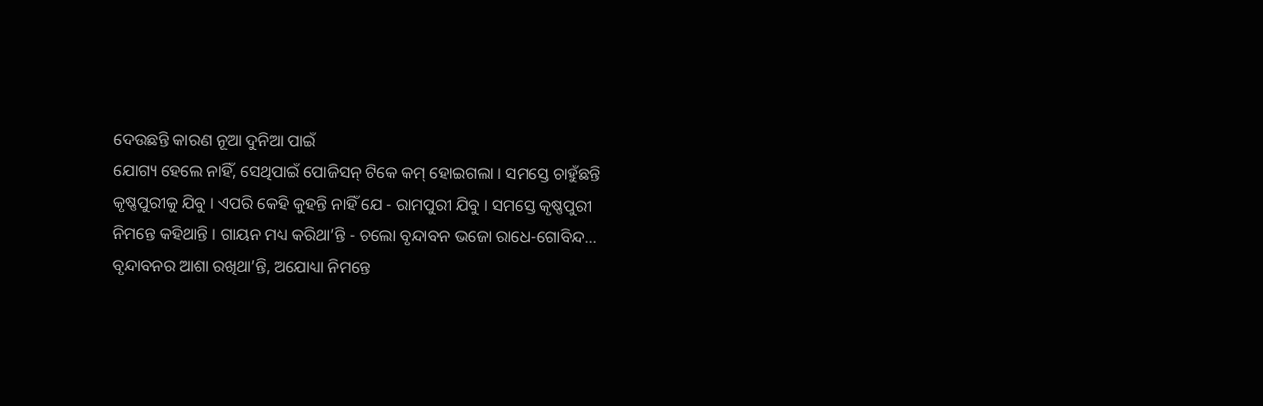ଦେଉଛନ୍ତି କାରଣ ନୂଆ ଦୁନିଆ ପାଇଁ
ଯୋଗ୍ୟ ହେଲେ ନାହିଁ, ସେଥିପାଇଁ ପୋଜିସନ୍ ଟିକେ କମ୍ ହୋଇଗଲା । ସମସ୍ତେ ଚାହୁଁଛନ୍ତି
କୃଷ୍ଣପୁରୀକୁ ଯିବୁ । ଏପରି କେହି କୁହନ୍ତି ନାହିଁ ଯେ - ରାମପୁରୀ ଯିବୁ । ସମସ୍ତେ କୃଷ୍ଣପୁରୀ
ନିମନ୍ତେ କହିଥାନ୍ତି । ଗାୟନ ମଧ୍ୟ କରିଥା’ନ୍ତି - ଚଲୋ ବୃନ୍ଦାବନ ଭଜୋ ରାଧେ-ଗୋବିନ୍ଦ...
ବୃନ୍ଦାବନର ଆଶା ରଖିଥା’ନ୍ତି, ଅଯୋଧ୍ୟା ନିମନ୍ତେ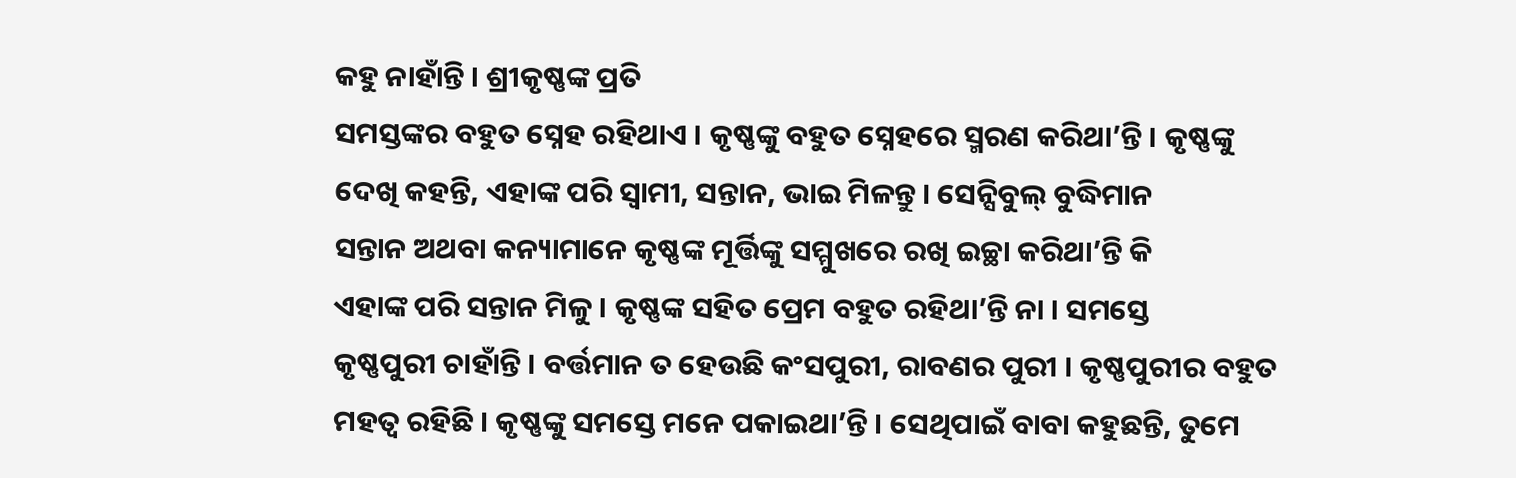କହୁ ନାହାଁନ୍ତି । ଶ୍ରୀକୃଷ୍ଣଙ୍କ ପ୍ରତି
ସମସ୍ତଙ୍କର ବହୁତ ସ୍ନେହ ରହିଥାଏ । କୃଷ୍ଣଙ୍କୁ ବହୁତ ସ୍ନେହରେ ସ୍ମରଣ କରିଥା’ନ୍ତି । କୃଷ୍ଣଙ୍କୁ
ଦେଖି କହନ୍ତି, ଏହାଙ୍କ ପରି ସ୍ୱାମୀ, ସନ୍ତାନ, ଭାଇ ମିଳନ୍ତୁ । ସେନ୍ସିବୁଲ୍ ବୁଦ୍ଧିମାନ
ସନ୍ତାନ ଅଥବା କନ୍ୟାମାନେ କୃଷ୍ଣଙ୍କ ମୂର୍ତ୍ତିଙ୍କୁ ସମ୍ମୁଖରେ ରଖି ଇଚ୍ଛା କରିଥା’ନ୍ତି କି
ଏହାଙ୍କ ପରି ସନ୍ତାନ ମିଳୁ । କୃଷ୍ଣଙ୍କ ସହିତ ପ୍ରେମ ବହୁତ ରହିଥା’ନ୍ତି ନା । ସମସ୍ତେ
କୃଷ୍ଣପୁରୀ ଚାହାଁନ୍ତି । ବର୍ତ୍ତମାନ ତ ହେଉଛି କଂସପୁରୀ, ରାବଣର ପୁରୀ । କୃଷ୍ଣପୁରୀର ବହୁତ
ମହତ୍ୱ ରହିଛି । କୃଷ୍ଣଙ୍କୁ ସମସ୍ତେ ମନେ ପକାଇଥା’ନ୍ତି । ସେଥିପାଇଁ ବାବା କହୁଛନ୍ତି, ତୁମେ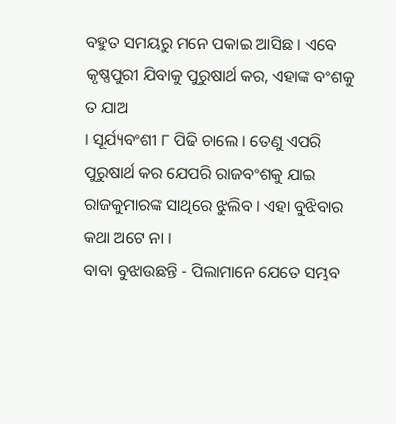ବହୁତ ସମୟରୁ ମନେ ପକାଇ ଆସିଛ । ଏବେ କୃଷ୍ଣପୁରୀ ଯିବାକୁ ପୁରୁଷାର୍ଥ କର, ଏହାଙ୍କ ବଂଶକୁ ତ ଯାଅ
। ସୂର୍ଯ୍ୟବଂଶୀ ୮ ପିଢି ଚାଲେ । ତେଣୁ ଏପରି ପୁରୁଷାର୍ଥ କର ଯେପରି ରାଜବଂଶକୁ ଯାଇ
ରାଜକୁମାରଙ୍କ ସାଥିରେ ଝୁଲିବ । ଏହା ବୁଝିବାର କଥା ଅଟେ ନା ।
ବାବା ବୁଝାଉଛନ୍ତି - ପିଲାମାନେ ଯେତେ ସମ୍ଭବ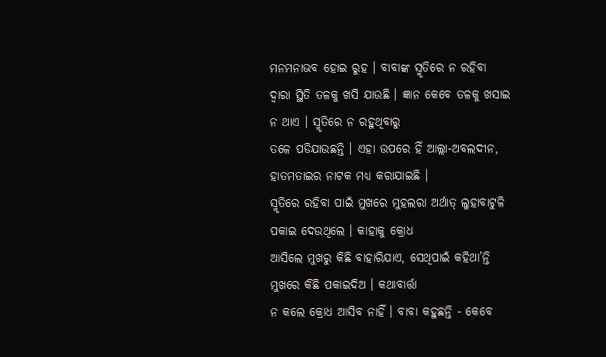ମନମନାଭବ ହୋଇ ରୁହ । ବାବାଙ୍କ ସ୍ମୃତିରେ ନ ରହିବା
ଦ୍ୱାରା ସ୍ଥିତି ତଳକୁ ଖସି ଯାଉଛି । ଜ୍ଞାନ କେବେ ତଳକୁ ଖସାଇ ନ ଥାଏ । ସ୍ମୃତିରେ ନ ରହୁଥିବାରୁ
ତଳେ ପଡିଯାଉଛନ୍ତି । ଏହା ଉପରେ ହିଁ ଆଲ୍ଲା-ଅବଲଦୀନ, ହାତମତାଇର ନାଟକ ମଧ୍ୟ କରାଯାଇଛି ।
ସ୍ମୃତିରେ ରହିବା ପାଇଁ ମୁଖରେ ମୁହଲରା ଅର୍ଥାତ୍ ଲୁହାବାଟୁଳି ପକାଇ ଦେଉଥିଲେ । କାହାକୁ କ୍ରୋଧ
ଆସିଲେ ମୁଖରୁ କିଛି ବାହାରିଯାଏ, ସେଥିପାଇଁ କହିଥା’ନ୍ତି ମୁଖରେ କିଛି ପକାଇଦିଅ । କଥାବାର୍ତ୍ତା
ନ କଲେ କ୍ରୋଧ ଆସିବ ନାହିଁ । ବାବା କହୁଛନ୍ତି - କେବେ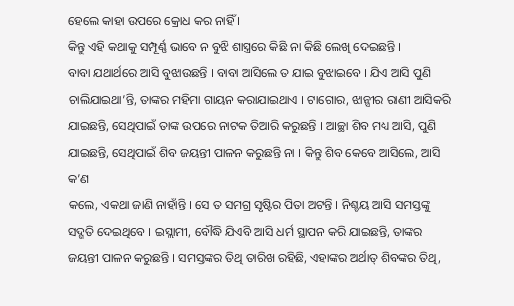ହେଲେ କାହା ଉପରେ କ୍ରୋଧ କର ନାହିଁ ।
କିନ୍ତୁ ଏହି କଥାକୁ ସମ୍ପୂର୍ଣ୍ଣ ଭାବେ ନ ବୁଝି ଶାସ୍ତ୍ରରେ କିଛି ନା କିଛି ଲେଖି ଦେଇଛନ୍ତି ।
ବାବା ଯଥାର୍ଥରେ ଆସି ବୁଝାଉଛନ୍ତି । ବାବା ଆସିଲେ ତ ଯାଇ ବୁଝାଇବେ । ଯିଏ ଆସି ପୁଣି
ଚାଲିଯାଇଥା’ନ୍ତି, ତାଙ୍କର ମହିମା ଗାୟନ କରାଯାଇଥାଏ । ଟାଗୋର, ଝାନ୍ସୀର ରାଣୀ ଆସିକରି
ଯାଇଛନ୍ତି, ସେଥିପାଇଁ ତାଙ୍କ ଉପରେ ନାଟକ ତିଆରି କରୁଛନ୍ତି । ଆଚ୍ଛା ଶିବ ମଧ୍ୟ ଆସି, ପୁଣି
ଯାଇଛନ୍ତି, ସେଥିପାଇଁ ଶିବ ଜୟନ୍ତୀ ପାଳନ କରୁଛନ୍ତି ନା । କିନ୍ତୁ ଶିବ କେବେ ଆସିଲେ, ଆସି କ’ଣ
କଲେ, ଏକଥା ଜାଣି ନାହାଁନ୍ତି । ସେ ତ ସମଗ୍ର ସୃଷ୍ଟିର ପିତା ଅଟନ୍ତି । ନିଶ୍ଚୟ ଆସି ସମସ୍ତଙ୍କୁ
ସଦ୍ଗତି ଦେଇଥିବେ । ଇସ୍ଲାମୀ, ବୌଦ୍ଧି ଯିଏବି ଆସି ଧର୍ମ ସ୍ଥାପନ କରି ଯାଇଛନ୍ତି, ତାଙ୍କର
ଜୟନ୍ତୀ ପାଳନ କରୁଛନ୍ତି । ସମସ୍ତଙ୍କର ତିଥି ତାରିଖ ରହିଛି, ଏହାଙ୍କର ଅର୍ଥାତ୍ ଶିବଙ୍କର ତିଥି,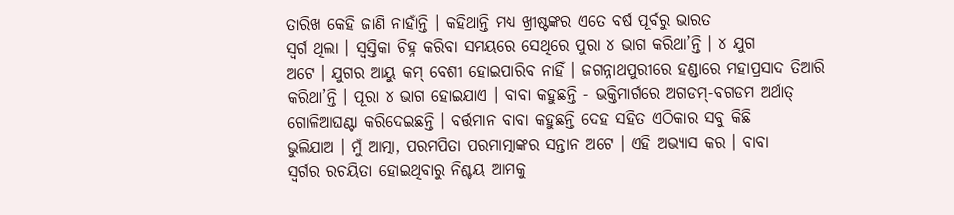ତାରିଖ କେହି ଜାଣି ନାହାଁନ୍ତି । କହିଥାନ୍ତି ମଧ୍ୟ ଖ୍ରୀଷ୍ଟଙ୍କର ଏତେ ବର୍ଷ ପୂର୍ବରୁ ଭାରତ
ସ୍ୱର୍ଗ ଥିଲା । ସ୍ୱସ୍ତିକା ଚିହ୍ନ କରିବା ସମୟରେ ସେଥିରେ ପୁରା ୪ ଭାଗ କରିଥା’ନ୍ତି । ୪ ଯୁଗ
ଅଟେ । ଯୁଗର ଆୟୁ କମ୍ ବେଶୀ ହୋଇପାରିବ ନାହିଁ । ଜଗନ୍ନାଥପୁରୀରେ ହଣ୍ଡାରେ ମହାପ୍ରସାଦ ତିଆରି
କରିଥା’ନ୍ତି । ପୂରା ୪ ଭାଗ ହୋଇଯାଏ । ବାବା କହୁଛନ୍ତି - ଭକ୍ତିମାର୍ଗରେ ଅଗଡମ୍-ବଗଡମ ଅର୍ଥାତ୍
ଗୋଳିଆଘଣ୍ଟା କରିଦେଇଛନ୍ତି । ବର୍ତ୍ତମାନ ବାବା କହୁଛନ୍ତି ଦେହ ସହିତ ଏଠିକାର ସବୁ କିଛି
ଭୁଲିଯାଅ । ମୁଁ ଆତ୍ମା, ପରମପିତା ପରମାତ୍ମାଙ୍କର ସନ୍ତାନ ଅଟେ । ଏହି ଅଭ୍ୟାସ କର । ବାବା
ସ୍ୱର୍ଗର ରଚୟିତା ହୋଇଥିବାରୁ ନିଶ୍ଚୟ ଆମକୁ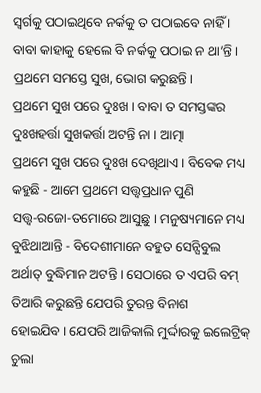ସ୍ୱର୍ଗକୁ ପଠାଇଥିବେ ନର୍କକୁ ତ ପଠାଇବେ ନାହିଁ ।
ବାବା କାହାକୁ ହେଲେ ବି ନର୍କକୁ ପଠାଇ ନ ଥା’ନ୍ତି । ପ୍ରଥମେ ସମସ୍ତେ ସୁଖ, ଭୋଗ କରୁଛନ୍ତି ।
ପ୍ରଥମେ ସୁଖ ପରେ ଦୁଃଖ । ବାବା ତ ସମସ୍ତଙ୍କର ଦୁଃଖହର୍ତ୍ତା ସୁଖକର୍ତ୍ତା ଅଟନ୍ତି ନା । ଆତ୍ମା
ପ୍ରଥମେ ସୁଖ ପରେ ଦୁଃଖ ଦେଖିଥାଏ । ବିବେକ ମଧ୍ୟ କହୁଛି - ଆମେ ପ୍ରଥମେ ସତ୍ତ୍ୱପ୍ରଧାନ ପୁଣି
ସତ୍ତ୍ୱ-ରଜୋ-ତମୋରେ ଆସୁଛୁ । ମନୁଷ୍ୟମାନେ ମଧ୍ୟ ବୁଝିଥାଆନ୍ତି - ବିଦେଶୀମାନେ ବହୁତ ସେନ୍ସିବୁଲ
ଅର୍ଥାତ୍ ବୁଦ୍ଧିମାନ ଅଟନ୍ତି । ସେଠାରେ ତ ଏପରି ବମ୍ ତିଆରି କରୁଛନ୍ତି ଯେପରି ତୁରନ୍ତ ବିନାଶ
ହୋଇଯିବ । ଯେପରି ଆଜିକାଲି ମୁର୍ଦ୍ଦାରକୁ ଇଲେଟ୍ରିକ୍ ଚୁଲା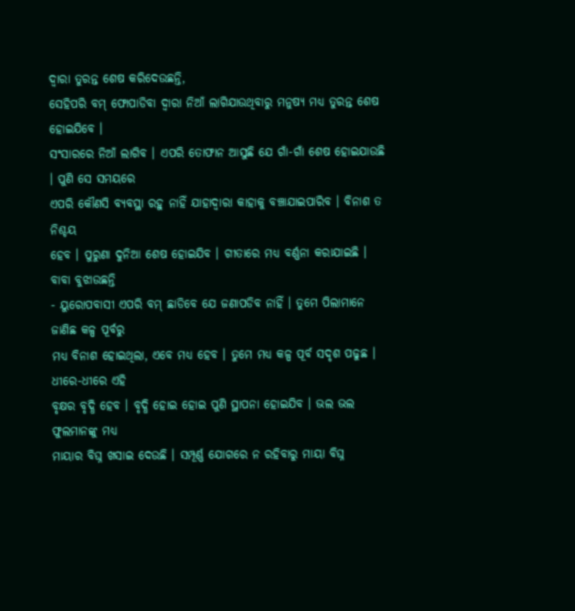ଦ୍ୱାରା ତୁରନ୍ତ ଶେଷ କରିଦେଉଛନ୍ତି,
ସେହିପରି ବମ୍ ଫୋପାଡିବା ଦ୍ୱାରା ନିଆଁ ଲାଗିଯାଉଥିବାରୁ ମନୁଷ୍ୟ ମଧ୍ୟ ତୁରନ୍ତ ଶେଷ ହୋଇଯିବେ ।
ସଂସାରରେ ନିଆଁ ଲାଗିବ । ଏପରି ତୋଫାନ ଆସୁଛି ଯେ ଗାଁ-ଗାଁ ଶେଷ ହୋଇଯାଉଛି । ପୁଣି ସେ ସମୟରେ
ଏପରି କୌଣସି ବ୍ୟବସ୍ଥା ରହୁ ନାହିଁ ଯାହାଦ୍ୱାରା କାହାକୁ ବଞ୍ଚାଯାଇପାରିବ । ବିନାଶ ତ ନିଶ୍ଚୟ
ହେବ । ପୁରୁଣା ଦୁନିଆ ଶେଷ ହୋଇଯିବ । ଗୀତାରେ ମଧ୍ୟ ବର୍ଣ୍ଣନା କରାଯାଇଛି । ବାବା ବୁଝାଉଛନ୍ତି
- ୟୁରୋପବାସୀ ଏପରି ବମ୍ ଛାଡିବେ ଯେ ଜଣାପଡିବ ନାହିଁ । ତୁମେ ପିଲାମାନେ ଜାଣିଛ କଳ୍ପ ପୂର୍ବରୁ
ମଧ୍ୟ ବିନାଶ ହୋଇଥିଲା, ଏବେ ମଧ୍ୟ ହେବ । ତୁମେ ମଧ୍ୟ କଳ୍ପ ପୂର୍ବ ସଦୃଶ ପଢୁଛ । ଧୀରେ-ଧୀରେ ଏହି
ବୃକ୍ଷର ବୃଦ୍ଧି ହେବ । ବୃଦ୍ଧି ହୋଇ ହୋଇ ପୁଣି ସ୍ଥାପନା ହୋଇଯିବ । ଭଲ ଭଲ ଫୁଲମାନଙ୍କୁ ମଧ୍ୟ
ମାୟାର ବିଘ୍ନ ଖସାଇ ଦେଉଛି । ସମ୍ପୂର୍ଣ୍ଣ ଯୋଗରେ ନ ରହିବାରୁ ମାୟା ବିଘ୍ନ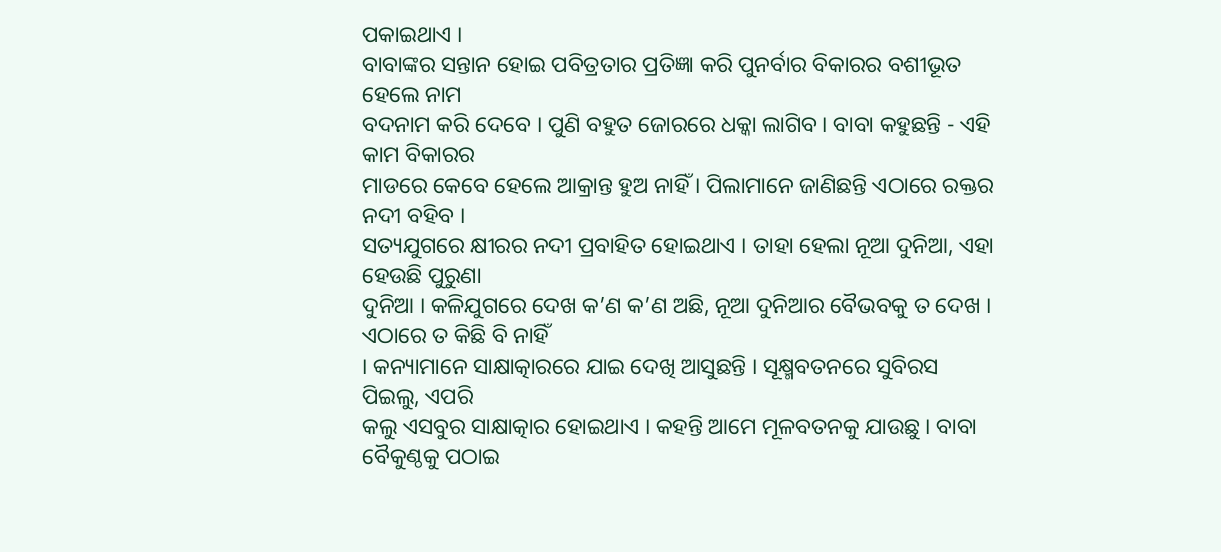ପକାଇଥାଏ ।
ବାବାଙ୍କର ସନ୍ତାନ ହୋଇ ପବିତ୍ରତାର ପ୍ରତିଜ୍ଞା କରି ପୁନର୍ବାର ବିକାରର ବଶୀଭୂତ ହେଲେ ନାମ
ବଦନାମ କରି ଦେବେ । ପୁଣି ବହୁତ ଜୋରରେ ଧକ୍କା ଲାଗିବ । ବାବା କହୁଛନ୍ତି - ଏହି କାମ ବିକାରର
ମାଡରେ କେବେ ହେଲେ ଆକ୍ରାନ୍ତ ହୁଅ ନାହିଁ । ପିଲାମାନେ ଜାଣିଛନ୍ତି ଏଠାରେ ରକ୍ତର ନଦୀ ବହିବ ।
ସତ୍ୟଯୁଗରେ କ୍ଷୀରର ନଦୀ ପ୍ରବାହିତ ହୋଇଥାଏ । ତାହା ହେଲା ନୂଆ ଦୁନିଆ, ଏହା ହେଉଛି ପୁରୁଣା
ଦୁନିଆ । କଳିଯୁଗରେ ଦେଖ କ’ଣ କ’ଣ ଅଛି, ନୂଆ ଦୁନିଆର ବୈଭବକୁ ତ ଦେଖ । ଏଠାରେ ତ କିଛି ବି ନାହିଁ
। କନ୍ୟାମାନେ ସାକ୍ଷାତ୍କାରରେ ଯାଇ ଦେଖି ଆସୁଛନ୍ତି । ସୂକ୍ଷ୍ମବତନରେ ସୁବିରସ ପିଇଲୁ, ଏପରି
କଲୁ ଏସବୁର ସାକ୍ଷାତ୍କାର ହୋଇଥାଏ । କହନ୍ତି ଆମେ ମୂଳବତନକୁ ଯାଉଛୁ । ବାବା ବୈକୁଣ୍ଠକୁ ପଠାଇ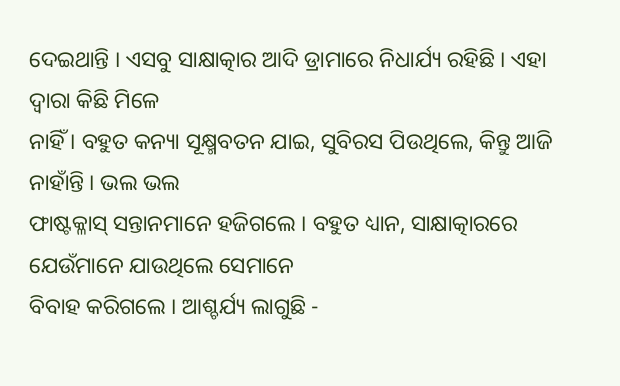ଦେଇଥାନ୍ତି । ଏସବୁ ସାକ୍ଷାତ୍କାର ଆଦି ଡ୍ରାମାରେ ନିଧାର୍ଯ୍ୟ ରହିଛି । ଏହା ଦ୍ୱାରା କିଛି ମିଳେ
ନାହିଁ । ବହୁତ କନ୍ୟା ସୂକ୍ଷ୍ମବତନ ଯାଇ, ସୁବିରସ ପିଉଥିଲେ, କିନ୍ତୁ ଆଜି ନାହାଁନ୍ତି । ଭଲ ଭଲ
ଫାଷ୍ଟକ୍ଳାସ୍ ସନ୍ତାନମାନେ ହଜିଗଲେ । ବହୁତ ଧ୍ୟାନ, ସାକ୍ଷାତ୍କାରରେ ଯେଉଁମାନେ ଯାଉଥିଲେ ସେମାନେ
ବିବାହ କରିଗଲେ । ଆଶ୍ଚର୍ଯ୍ୟ ଲାଗୁଛି -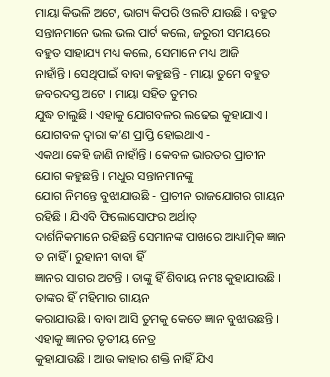ମାୟା କିଭଳି ଅଟେ, ଭାଗ୍ୟ କିପରି ଓଲଟି ଯାଉଛି । ବହୁତ
ସନ୍ତାନମାନେ ଭଲ ଭଲ ପାର୍ଟ କଲେ, ଜରୁରୀ ସମୟରେ ବହୁତ ସାହାଯ୍ୟ ମଧ୍ୟ କଲେ, ସେମାନେ ମଧ୍ୟ ଆଜି
ନାହାଁନ୍ତି । ସେଥିପାଇଁ ବାବା କହୁଛନ୍ତି - ମାୟା ତୁମେ ବହୁତ ଜବରଦସ୍ତ ଅଟେ । ମାୟା ସହିତ ତୁମର
ଯୁଦ୍ଧ ଚାଲୁଛି । ଏହାକୁ ଯୋଗବଳର ଲଢେଇ କୁହାଯାଏ । ଯୋଗବଳ ଦ୍ୱାରା କ’ଣ ପ୍ରାପ୍ତି ହୋଇଥାଏ -
ଏକଥା କେହି ଜାଣି ନାହାଁନ୍ତି । କେବଳ ଭାରତର ପ୍ରାଚୀନ ଯୋଗ କହୁଛନ୍ତି । ମଧୁର ସନ୍ତାନମାନଙ୍କୁ
ଯୋଗ ନିମନ୍ତେ ବୁଝାଯାଉଛି - ପ୍ରାଚୀନ ରାଜଯୋଗର ଗାୟନ ରହିଛି । ଯିଏବି ଫିଲୋସୋଫର ଅର୍ଥାତ୍
ଦାର୍ଶନିକମାନେ ରହିଛନ୍ତି ସେମାନଙ୍କ ପାଖରେ ଆଧ୍ୟାତ୍ମିକ ଜ୍ଞାନ ତ ନାହିଁ । ରୁହାନୀ ବାବା ହିଁ
ଜ୍ଞାନର ସାଗର ଅଟନ୍ତି । ତାଙ୍କୁ ହିଁ ଶିବାୟ ନମଃ କୁହାଯାଉଛି । ତାଙ୍କର ହିଁ ମହିମାର ଗାୟନ
କରାଯାଉଛି । ବାବା ଆସି ତୁମକୁ କେତେ ଜ୍ଞାନ ବୁଝାଉଛନ୍ତି । ଏହାକୁ ଜ୍ଞାନର ତୃତୀୟ ନେତ୍ର
କୁହାଯାଉଛି । ଆଉ କାହାର ଶକ୍ତି ନାହିଁ ଯିଏ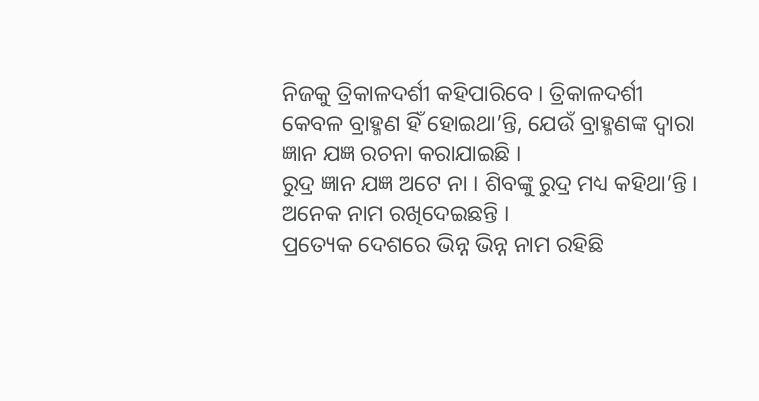ନିଜକୁ ତ୍ରିକାଳଦର୍ଶୀ କହିପାରିବେ । ତ୍ରିକାଳଦର୍ଶୀ
କେବଳ ବ୍ରାହ୍ମଣ ହିଁ ହୋଇଥା’ନ୍ତି, ଯେଉଁ ବ୍ରାହ୍ମଣଙ୍କ ଦ୍ୱାରା ଜ୍ଞାନ ଯଜ୍ଞ ରଚନା କରାଯାଇଛି ।
ରୁଦ୍ର ଜ୍ଞାନ ଯଜ୍ଞ ଅଟେ ନା । ଶିବଙ୍କୁ ରୁଦ୍ର ମଧ୍ୟ କହିଥା’ନ୍ତି । ଅନେକ ନାମ ରଖିଦେଇଛନ୍ତି ।
ପ୍ରତ୍ୟେକ ଦେଶରେ ଭିନ୍ନ ଭିନ୍ନ ନାମ ରହିଛି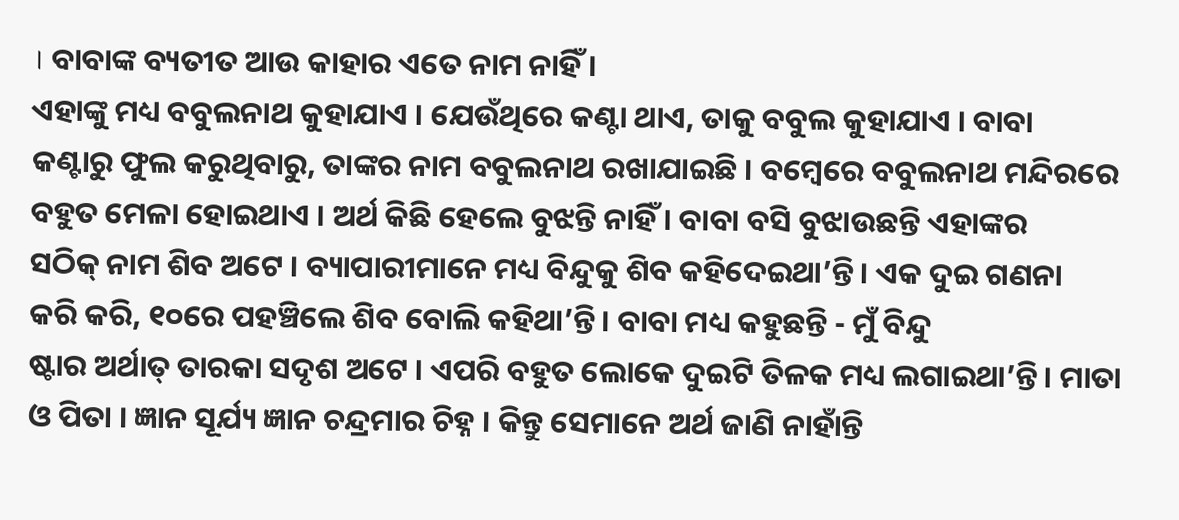। ବାବାଙ୍କ ବ୍ୟତୀତ ଆଉ କାହାର ଏତେ ନାମ ନାହିଁ ।
ଏହାଙ୍କୁ ମଧ୍ୟ ବବୁଲନାଥ କୁହାଯାଏ । ଯେଉଁଥିରେ କଣ୍ଟା ଥାଏ, ତାକୁ ବବୁଲ କୁହାଯାଏ । ବାବା
କଣ୍ଟାରୁ ଫୁଲ କରୁଥିବାରୁ, ତାଙ୍କର ନାମ ବବୁଲନାଥ ରଖାଯାଇଛି । ବମ୍ବେରେ ବବୁଲନାଥ ମନ୍ଦିରରେ
ବହୁତ ମେଳା ହୋଇଥାଏ । ଅର୍ଥ କିଛି ହେଲେ ବୁଝନ୍ତି ନାହିଁ । ବାବା ବସି ବୁଝାଉଛନ୍ତି ଏହାଙ୍କର
ସଠିକ୍ ନାମ ଶିବ ଅଟେ । ବ୍ୟାପାରୀମାନେ ମଧ୍ୟ ବିନ୍ଦୁକୁ ଶିବ କହିଦେଇଥା’ନ୍ତି । ଏକ ଦୁଇ ଗଣନା
କରି କରି, ୧୦ରେ ପହଞ୍ଚିଲେ ଶିବ ବୋଲି କହିଥା’ନ୍ତି । ବାବା ମଧ୍ୟ କହୁଛନ୍ତି - ମୁଁ ବିନ୍ଦୁ
ଷ୍ଟାର ଅର୍ଥାତ୍ ତାରକା ସଦୃଶ ଅଟେ । ଏପରି ବହୁତ ଲୋକେ ଦୁଇଟି ତିଳକ ମଧ୍ୟ ଲଗାଇଥା’ନ୍ତି । ମାତା
ଓ ପିତା । ଜ୍ଞାନ ସୂର୍ଯ୍ୟ ଜ୍ଞାନ ଚନ୍ଦ୍ରମାର ଚିହ୍ନ । କିନ୍ତୁ ସେମାନେ ଅର୍ଥ ଜାଣି ନାହାଁନ୍ତି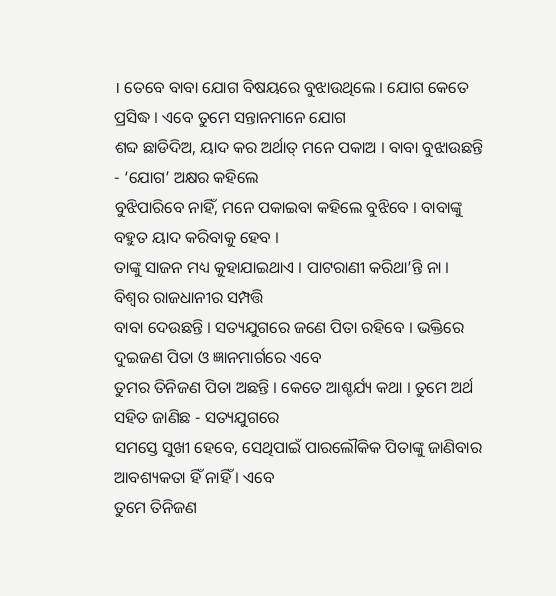। ତେବେ ବାବା ଯୋଗ ବିଷୟରେ ବୁଝାଉଥିଲେ । ଯୋଗ କେତେ ପ୍ରସିଦ୍ଧ । ଏବେ ତୁମେ ସନ୍ତାନମାନେ ଯୋଗ
ଶବ୍ଦ ଛାଡିଦିଅ, ୟାଦ କର ଅର୍ଥାତ୍ ମନେ ପକାଅ । ବାବା ବୁଝାଉଛନ୍ତି - ‘ଯୋଗ’ ଅକ୍ଷର କହିଲେ
ବୁଝିପାରିବେ ନାହିଁ, ମନେ ପକାଇବା କହିଲେ ବୁଝିବେ । ବାବାଙ୍କୁ ବହୁତ ୟାଦ କରିବାକୁ ହେବ ।
ତାଙ୍କୁ ସାଜନ ମଧ୍ୟ କୁହାଯାଇଥାଏ । ପାଟରାଣୀ କରିଥା’ନ୍ତି ନା । ବିଶ୍ୱର ରାଜଧାନୀର ସମ୍ପତ୍ତି
ବାବା ଦେଉଛନ୍ତି । ସତ୍ୟଯୁଗରେ ଜଣେ ପିତା ରହିବେ । ଭକ୍ତିରେ ଦୁଇଜଣ ପିତା ଓ ଜ୍ଞାନମାର୍ଗରେ ଏବେ
ତୁମର ତିନିଜଣ ପିତା ଅଛନ୍ତି । କେତେ ଆଶ୍ଚର୍ଯ୍ୟ କଥା । ତୁମେ ଅର୍ଥ ସହିତ ଜାଣିଛ - ସତ୍ୟଯୁଗରେ
ସମସ୍ତେ ସୁଖୀ ହେବେ, ସେଥିପାଇଁ ପାରଲୌକିକ ପିତାଙ୍କୁ ଜାଣିବାର ଆବଶ୍ୟକତା ହିଁ ନାହିଁ । ଏବେ
ତୁମେ ତିନିଜଣ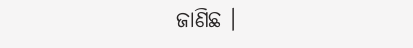ଜାଣିଛ ।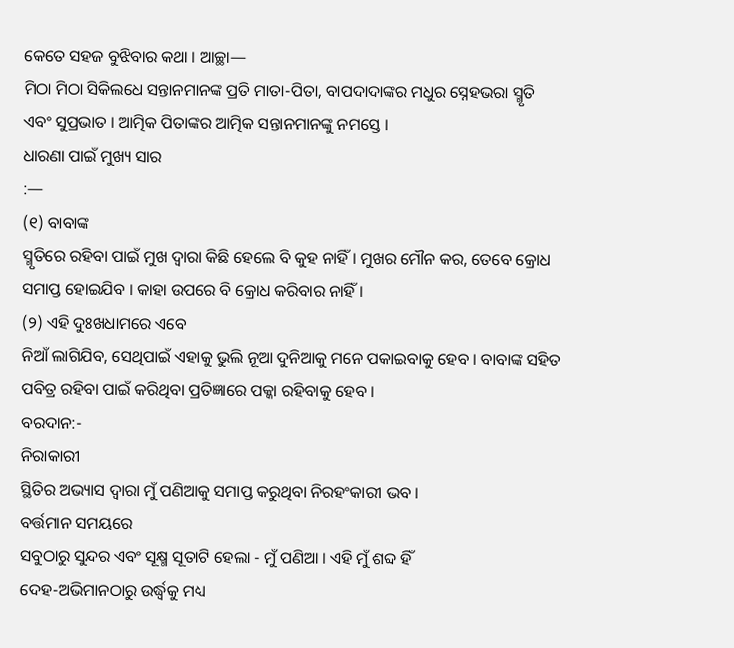କେତେ ସହଜ ବୁଝିବାର କଥା । ଆଚ୍ଛା—
ମିଠା ମିଠା ସିକିଲଧେ ସନ୍ତାନମାନଙ୍କ ପ୍ରତି ମାତା-ପିତା, ବାପଦାଦାଙ୍କର ମଧୁର ସ୍ନେହଭରା ସ୍ମୃତି
ଏବଂ ସୁପ୍ରଭାତ । ଆତ୍ମିକ ପିତାଙ୍କର ଆତ୍ମିକ ସନ୍ତାନମାନଙ୍କୁ ନମସ୍ତେ ।
ଧାରଣା ପାଇଁ ମୁଖ୍ୟ ସାର
:—
(୧) ବାବାଙ୍କ
ସ୍ମୃତିରେ ରହିବା ପାଇଁ ମୁଖ ଦ୍ୱାରା କିଛି ହେଲେ ବି କୁହ ନାହିଁ । ମୁଖର ମୌନ କର, ତେବେ କ୍ରୋଧ
ସମାପ୍ତ ହୋଇଯିବ । କାହା ଉପରେ ବି କ୍ରୋଧ କରିବାର ନାହିଁ ।
(୨) ଏହି ଦୁଃଖଧାମରେ ଏବେ
ନିଆଁ ଲାଗିଯିବ, ସେଥିପାଇଁ ଏହାକୁ ଭୁଲି ନୂଆ ଦୁନିଆକୁ ମନେ ପକାଇବାକୁ ହେବ । ବାବାଙ୍କ ସହିତ
ପବିତ୍ର ରହିବା ପାଇଁ କରିଥିବା ପ୍ରତିଜ୍ଞାରେ ପକ୍କା ରହିବାକୁ ହେବ ।
ବରଦାନ:-
ନିରାକାରୀ
ସ୍ଥିତିର ଅଭ୍ୟାସ ଦ୍ୱାରା ମୁଁ ପଣିଆକୁ ସମାପ୍ତ କରୁଥିବା ନିରହଂକାରୀ ଭବ ।
ବର୍ତ୍ତମାନ ସମୟରେ
ସବୁଠାରୁ ସୁନ୍ଦର ଏବଂ ସୂକ୍ଷ୍ମ ସୂତାଟି ହେଲା - ମୁଁ ପଣିଆ । ଏହି ମୁଁ ଶବ୍ଦ ହିଁ
ଦେହ-ଅଭିମାନଠାରୁ ଉର୍ଦ୍ଧ୍ୱକୁ ମଧ୍ୟ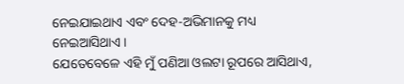ନେଇଯାଇଥାଏ ଏବଂ ଦେହ-ଅଭିମାନକୁ ମଧ୍ୟ ନେଇଆସିଥାଏ ।
ଯେତେବେଳେ ଏହି ମୁଁ ପଣିଆ ଓଲଟା ରୂପରେ ଆସିଥାଏ,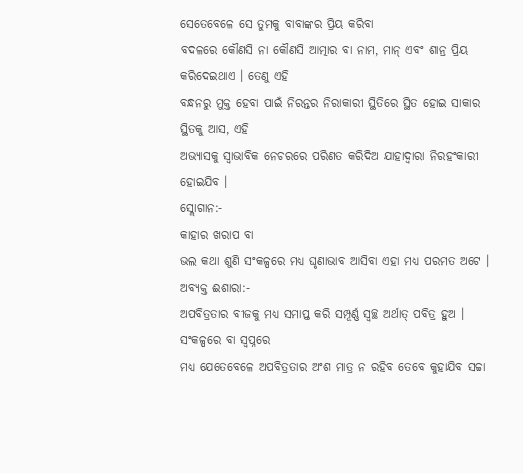ସେତେବେଳେ ସେ ତୁମକୁ ବାବାଙ୍କର ପ୍ରିୟ କରିବା
ବଦଳରେ କୌଣସି ନା କୌଣସି ଆତ୍ମାର ବା ନାମ, ମାନ୍ ଏବଂ ଶାନ୍ର ପ୍ରିୟ କରିଦେଇଥାଏ । ତେଣୁ ଏହି
ବନ୍ଧନରୁ ମୁକ୍ତ ହେବା ପାଇଁ ନିରନ୍ତର ନିରାକାରୀ ସ୍ଥିତିରେ ସ୍ଥିତ ହୋଇ ସାକାର ସ୍ଥିତକୁ ଆସ, ଏହି
ଅଭ୍ୟାସକୁ ସ୍ୱାଭାବିକ ନେଚରରେ ପରିଣତ କରିଦିଅ ଯାହାଦ୍ୱାରା ନିରହଂକାରୀ ହୋଇଯିବ ।
ସ୍ଲୋଗାନ:-
କାହାର ଖରାପ ବା
ଭଲ କଥା ଶୁଣି ସଂକଳ୍ପରେ ମଧ୍ୟ ଘୃଣାଭାବ ଆସିବା ଏହା ମଧ୍ୟ ପରମତ ଅଟେ ।
ଅବ୍ୟକ୍ତ ଈଶାରା:-
ଅପବିତ୍ରତାର ବୀଜକୁ ମଧ୍ୟ ସମାପ୍ତ କରି ସମ୍ପୂର୍ଣ୍ଣ ସ୍ୱଚ୍ଛ ଅର୍ଥାତ୍ ପବିତ୍ର ହୁଅ ।
ସଂକଳ୍ପରେ ବା ସ୍ୱପ୍ନରେ
ମଧ୍ୟ ଯେତେବେଳେ ଅପବିତ୍ରତାର ଅଂଶ ମାତ୍ର ନ ରହିବ ତେବେ କୁହାଯିବ ସଚ୍ଚା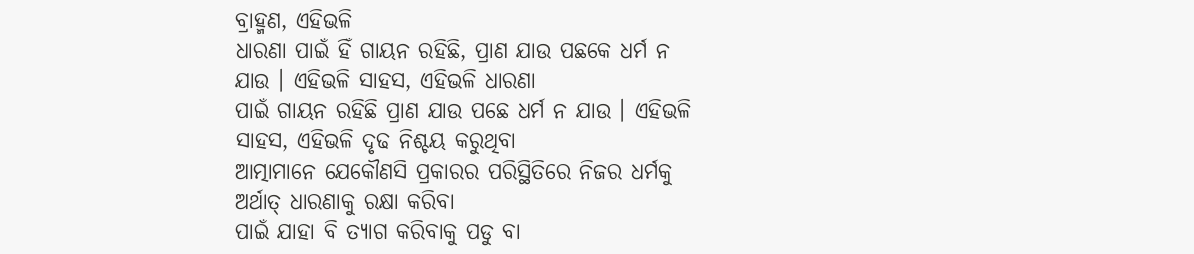ବ୍ରାହ୍ମଣ, ଏହିଭଳି
ଧାରଣା ପାଇଁ ହିଁ ଗାୟନ ରହିଛି, ପ୍ରାଣ ଯାଉ ପଛକେ ଧର୍ମ ନ ଯାଉ । ଏହିଭଳି ସାହସ, ଏହିଭଳି ଧାରଣା
ପାଇଁ ଗାୟନ ରହିଛି ପ୍ରାଣ ଯାଉ ପଛେ ଧର୍ମ ନ ଯାଉ । ଏହିଭଳି ସାହସ, ଏହିଭଳି ଦୃଢ ନିଶ୍ଚୟ କରୁଥିବା
ଆତ୍ମାମାନେ ଯେକୌଣସି ପ୍ରକାରର ପରିସ୍ଥିତିରେ ନିଜର ଧର୍ମକୁ ଅର୍ଥାତ୍ ଧାରଣାକୁ ରକ୍ଷା କରିବା
ପାଇଁ ଯାହା ବି ତ୍ୟାଗ କରିବାକୁ ପଡୁ ବା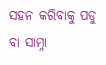ସହନ କରିବାକୁ ପଡୁ ବା ସାମ୍ନା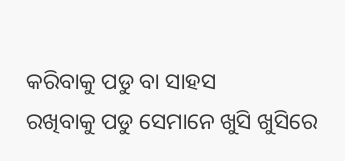କରିବାକୁ ପଡୁ ବା ସାହସ
ରଖିବାକୁ ପଡୁ ସେମାନେ ଖୁସି ଖୁସିରେ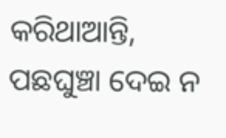କରିଥାଆନ୍ତି, ପଛଘୁଞ୍ଚା ଦେଇ ନ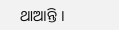ଥାଆନ୍ତି ।